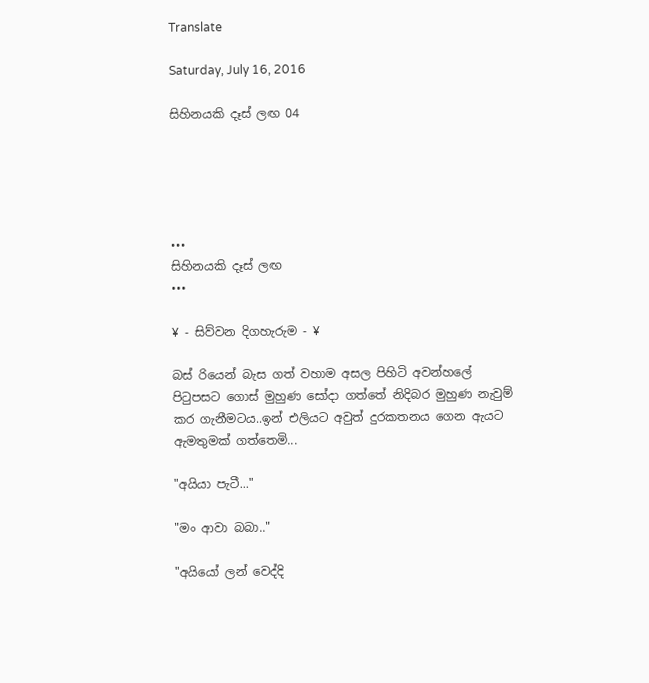Translate

Saturday, July 16, 2016

සිහිනයකි දෑස් ලඟ 04





•••
සිහිනයකි දෑස් ලඟ
•••

¥ - සිව්වන දිගහැරුම - ¥

බස් රියෙන් බැස ගත් වහාම අසල පිහිටි අවන්හලේ පිටුපසට ගොස් මුහුණ සෝදා ගත්තේ නිදිබර මුහුණ නැවුම් කර ගැනීමටය..ඉන් එලියට අවුත් දුරකතනය ගෙන ඇයට ඇමතුමක් ගත්තෙමි...

"අයියා පැටී..."

"මං ආවා බබා.."

"අයියෝ ලන් වෙද්දි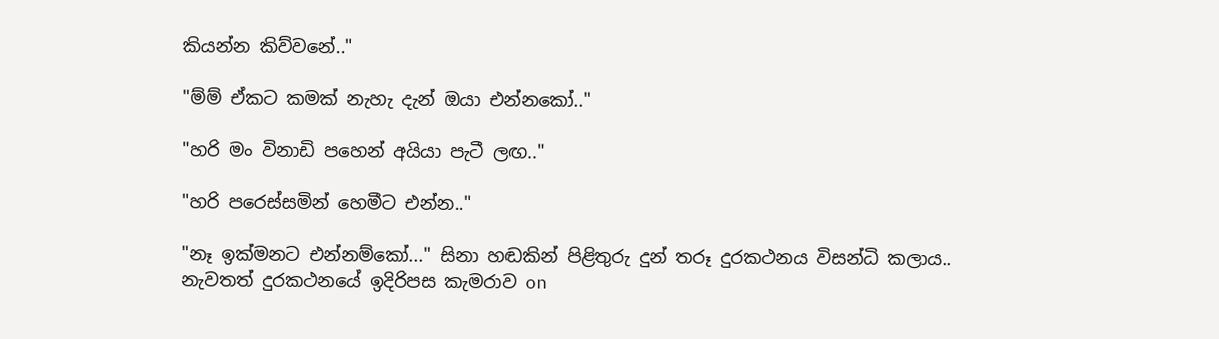කියන්න කිව්වනේ.."

"ම්ම් ඒකට කමක් නැහැ දැන් ඔයා එන්නකෝ.."

"හරි මං විනාඩි පහෙන් අයියා පැටී ලඟ.."

"හරි පරෙස්සමින් හෙමීට එන්න.."

"නෑ ඉක්මනට එන්නම්කෝ..." සිනා හඬකින් පිළිතුරු දුන් තරූ දුරකථනය විසන්ධි කලාය..
නැවතත් දුරකථනයේ ඉදිරිපස කැමරාව on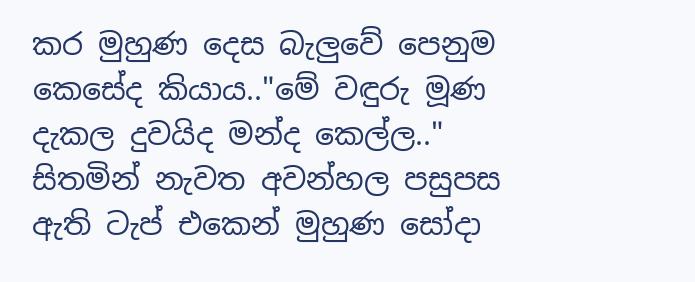කර මුහුණ දෙස බැලුවේ පෙනුම කෙසේද කියාය.."මේ වඳුරු මූණ දැකල දුවයිද මන්ද කෙල්ල.." සිතමින් නැවත අවන්හල පසුපස ඇති ටැප් එකෙන් මුහුණ සෝදා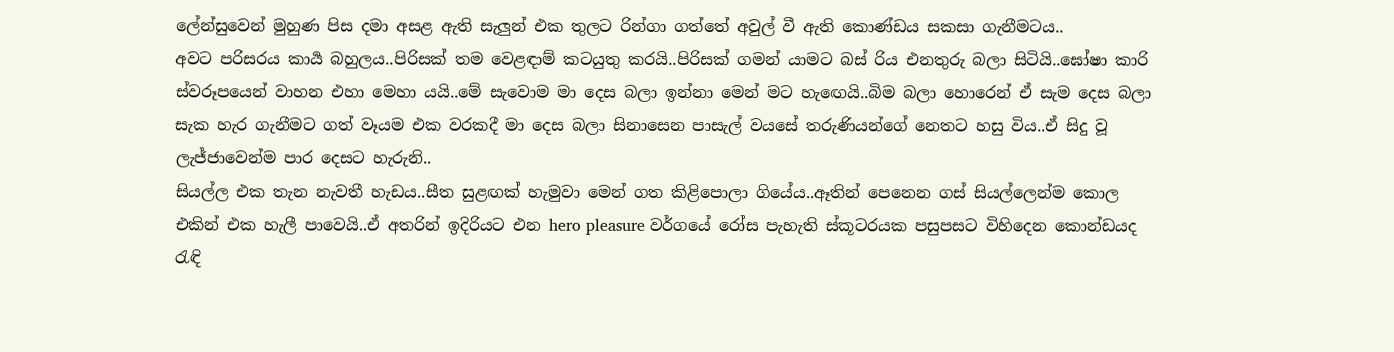ලේන්සුවෙන් මුහුණ පිස දමා අසළ ඇති සැලුන් එක තුලට රින්ගා ගත්තේ අවුල් වී ඇති කොණ්ඩය සකසා ගැනීමටය..
අවට පරිසරය කාර්‍ය බහුලය..පිරිසක් තම වෙළඳාම් කටයුතු කරයි..පිරිසක් ගමන් යාමට බස් රිය එනතුරු බලා සිටියි..ඝෝෂා කාරි ස්වරූපයෙන් වාහන එහා මෙහා යයි..මේ සැවොම මා දෙස බලා ඉන්නා මෙන් මට හැඟෙයි..බිම බලා හොරෙන් ඒ සැම දෙස බලා සැක හැර ගැනීමට ගත් වෑයම එක වරකදී මා දෙස බලා සිනාසෙන පාසැල් වයසේ තරුණියන්ගේ නෙතට හසු විය..ඒ සිදු වූ ලැජ්ජාවෙන්ම පාර දෙසට හැරුනි..
සියල්ල එක තැන නැවතී හැඩය..සීත සුළඟක් හැමුවා මෙන් ගත කිළිපොලා ගියේය..ඈතින් පෙනෙන ගස් සියල්ලෙන්ම කොල එකින් එක හැලී පාවෙයි..ඒ අතරින් ඉදිරියට එන hero pleasure වර්ගයේ රෝස පැහැති ස්කූටරයක පසුපසට විහිදෙන කොන්ඩයද රැඳි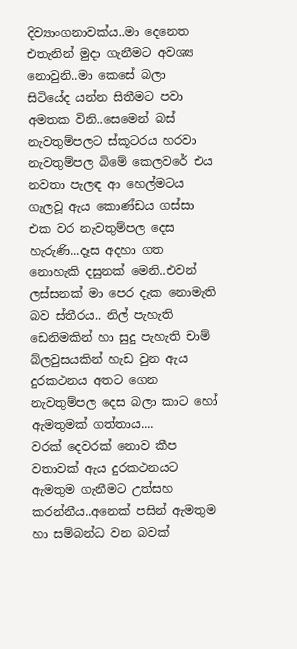දිව්‍යාංගනාවක්ය..මා දෙනෙත එතැනින් මුදා ගැනීමට අවශ්‍ය නොවුනි..මා කෙසේ බලා සිටියේද යන්න සිතීමට පවා අමතක විනි..සෙමෙන් බස් නැවතුම්පලට ස්කූටරය හරවා නැවතුම්පල බිමේ කෙලවරේ එය නවතා පැලඳ ආ හෙල්මටය ගැලවූ ඇය කොණ්ඩය ගස්සා එක වර නැවතුම්පල දෙස හැරුණි...දෑස අදහා ගත නොහැකි දසුනක් මෙනි..එවන් ලස්සනක් මා පෙර දැක නොමැති බව ස්තීරය.. නිල් පැහැති ඩෙනිමකින් හා සුදු පැහැති චාම් බ්ලවුසයකින් හැඩ වුන ඇය දුරකථනය අතට ගෙන නැවතුම්පල දෙස බලා කාට හෝ ඇමතුමක් ගත්තාය....
වරක් දෙවරක් නොව කීප වතාවක් ඇය දුරකථනයට ඇමතුම ගැනීමට උත්සහ කරන්නීය..අනෙක් පසින් ඇමතුම හා සම්බන්ධ වන බවක්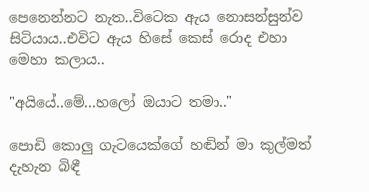පෙනෙන්නට නැත..විටෙක ඇය නොසන්සුන්ව සිටියාය..එවිට ඇය හිසේ කෙස් රොද එහා මෙහා කලාය..

"අයියේ..මේ...හලෝ ඔයාට තමා.."

පොඩි කොලු ගැටයෙක්ගේ හඬින් මා කුල්මත් දැහැන බිඳී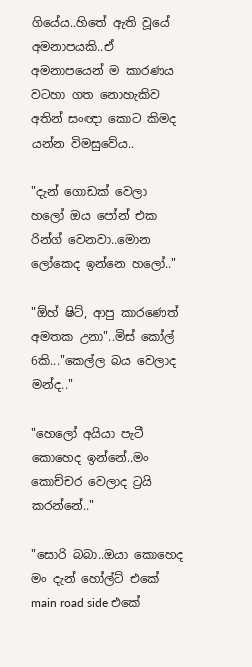ගියේය..හිතේ ඇති වූයේ අමනාපයකි..ඒ අමනාපයෙන් ම කාරණය වටහා ගත නොහැකිව අතින් සංඥා කොට කිමද යන්න විමසුවේය..

"දැන් ගොඩක් වෙලා හලෝ ඔය පෝන් එක රින්ග් වෙනවා..මොන ලෝකෙද ඉන්නෙ හලෝ.."

"ඕහ් ෂිට්, ආපු කාරණෙත් අමතක උනා"..මිස් කෝල් 6කි..."කෙල්ල බය වෙලාද මන්ද.."

"හෙලෝ අයියා පැටී කොහෙද ඉන්නේ..මං කොච්චර වෙලාද ට්‍රයි කරන්නේ.."

"සොරි බබා..ඔයා කොහෙද මං දැන් හෝල්ට් එකේ main road side එකේ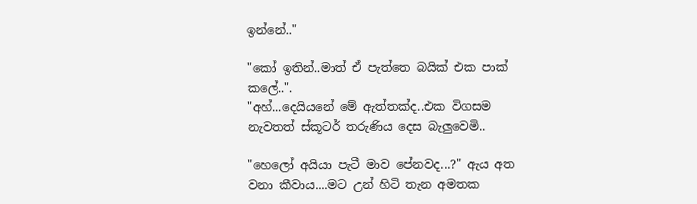ඉන්නේ.."

"කෝ ඉතින්..මාත් ඒ පැත්තෙ බයික් එක පාක් කලේ..".
"අහ්...දෙයියනේ මේ ඇත්තක්ද..එක විගසම නැවතත් ස්කූටර් තරුණිය දෙස බැලුවෙමි..

"හෙලෝ අයියා පැටී මාව පේනවද...?" ඇය අත වනා කීවාය....මට උන් හිටි තැන අමතක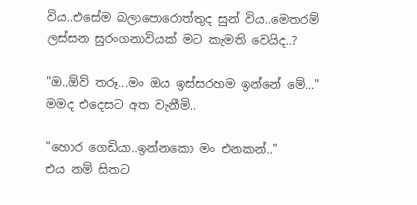විය..එසේම බලාපොරොත්තුද සුන් විය..මෙතරම් ලස්සන සුරංගනාවියක් මට කැමති වෙයිද..?

"ඔ..ඕව් තරූ...මං ඔය ඉස්සරහම ඉන්නේ මේ..." මමද එදෙසට අත වැනීමි..

"හොර ගෙඩියා..ඉන්නකො මං එනකන්.."
එය නම් සිතට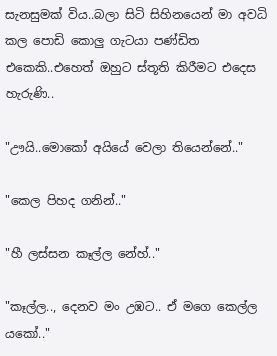සැනසුමක් විය..බලා සිටි සිහිනයෙන් මා අවධි කල පොඩි කොලු ගැටයා පණ්ඩිත එකෙකි..එහෙත් ඔහුට ස්තූති කිරීමට එදෙස හැරුණි..

"ඌයි..මොකෝ අයියේ වෙලා තියෙන්නේ.."

"කෙල පිහද ගනින්.."

"හී ලස්සන කෑල්ල නේහ්.."

"කෑල්ල.., දෙනව මං උඹට.. ඒ මගෙ කෙල්ල යකෝ.."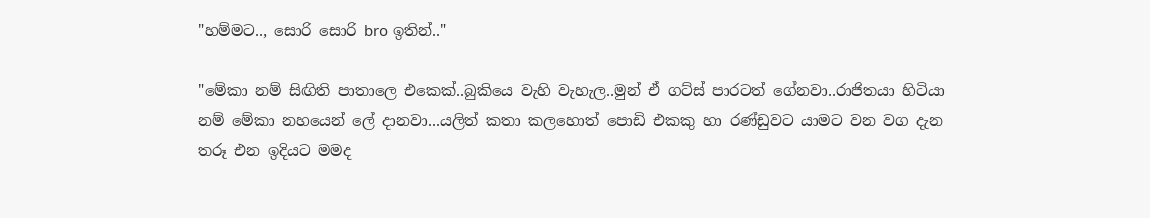"හම්මට.., සොරි සොරි bro ඉතින්.."

"මේකා නම් සිඟිති පාතාලෙ එකෙක්..බුකියෙ වැහි වැහැල..මුන් ඒ ගට්ස් පාරටත් ගේනවා..රාජිතයා හිටියා නම් මේකා නහයෙන් ලේ දානවා...යලිත් කතා කලහොත් පොඩි එකකු හා රණ්ඩුවට යාමට වන වග දැන තරූ එන ඉදියට මමද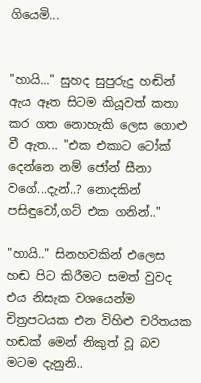ගියෙමි...


"හායි..." සුහද සුපුරුදු හඬින් ඇය ඈත සිටම කියූවත් කතා කර ගත නොහැකි ලෙස ගොළු වී ඇත... "එක එකාට ටෝක් දෙන්නෙ නම් ජෝන් සීනා වගේ...දැන්..? නොදකින් පසිඳුවෝ,ගට් එක ගනින්.."

"හායි.." සිනහවකින් එලෙස හඬ පිට කිරීමට සමත් වුවද එය නිසැක වශයෙන්ම චිත්‍රපටයක එන විහිළු චරිතයක හඬක් මෙන් නිකුත් වූ බව මටම දැනුනි..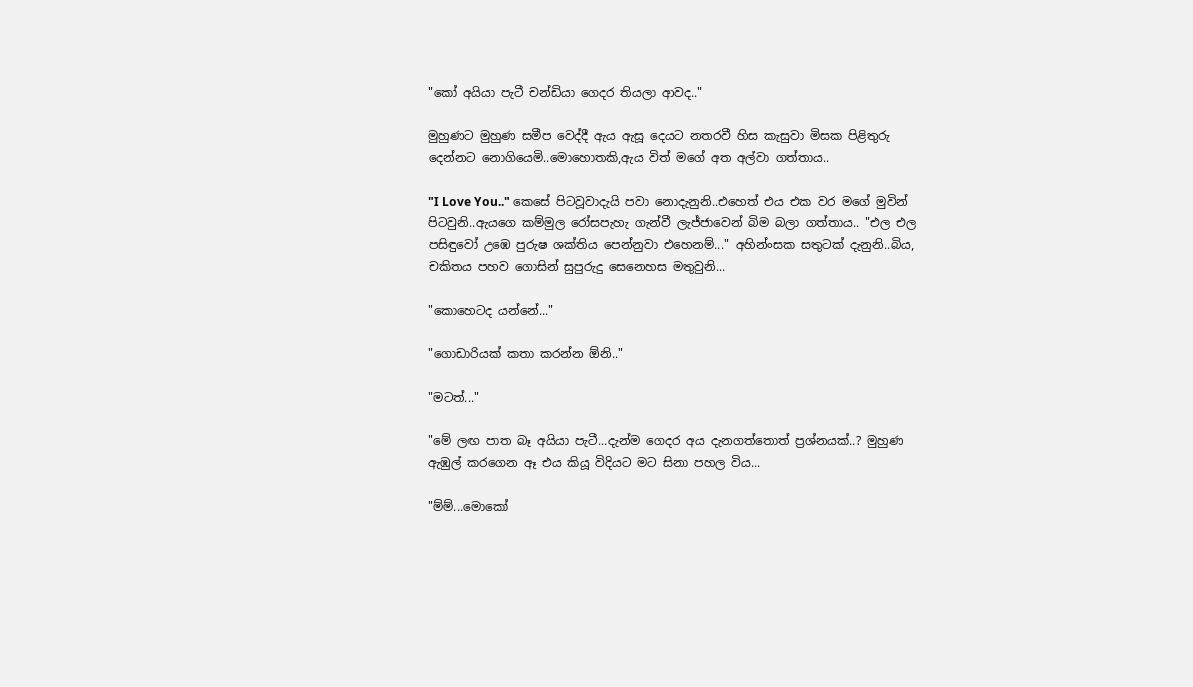"කෝ අයියා පැටී චන්ඩියා ගෙදර තියලා ආවද.."

මුහුණට මුහුණ සමීප වෙද්දී ඇය ඇසූ දෙයට නතරවී හිස කැසුවා මිසක පිළිතුරු දෙන්නට නොගියෙමි..මොහොතකි,ඇය විත් මගේ අත අල්වා ගත්තාය..

"I Love You.." කෙසේ පිටවූවාදැයි පවා නොදැනුනි..එහෙත් එය එක වර මගේ මුවින් පිටවුනි..ඇයගෙ කම්මුල රෝසපැහැ ගැන්වී ලැජ්ජාවෙන් බිම බලා ගත්තාය.. "එල එල පසිඳුවෝ උඹෙ පුරුෂ ශක්තිය පෙන්නුවා එහෙනම්..." අහින්ංසක සතුටක් දැනුනි..බිය, චකිතය පහව ගොසින් සුපුරුදු සෙනෙහස මතුවුනි...

"කොහෙටද යන්නේ..."

"ගොඩාරියක් කතා කරන්න ඕනි.."

"මටත්..."

"මේ ලඟ පාත බෑ අයියා පැටී...දැන්ම ගෙදර අය දැනගත්තොත් ප්‍රශ්නයක්..? මුහුණ ඇඹුල් කරගෙන ඈ එය කියූ විදියට මට සිනා පහල විය...

"ම්ම්...මොකෝ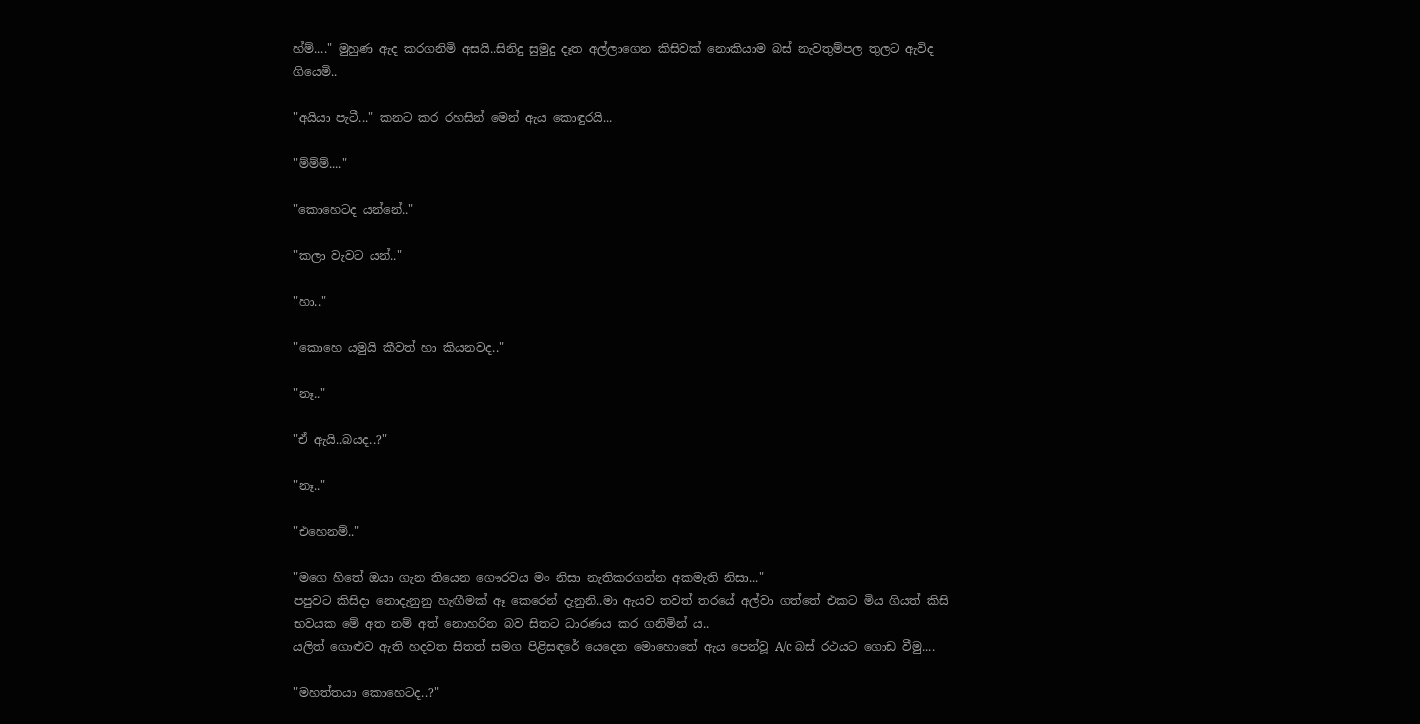හ්ම්...." මුහුණ ඇද කරගනිමි අසයි..සිනිදු සුමුදු දෑත අල්ලාගෙන කිසිවක් නොකියාම බස් නැවතුම්පල තුලට ඇවිද ගියෙමි..

"අයියා පැටී..." කනට කර රහසින් මෙන් ඇය කොඳුරයි...

"ම්ම්ම්...."

"කොහෙටද යන්නේ.."

"කලා වැවට යන්.."

"හා.."

"කොහෙ යමුයි කීවත් හා කියනවද.."

"නෑ.."

"ඒ ඇයි..බයද..?"

"නෑ.."

"එහෙනම්.."

"මගෙ හිතේ ඔයා ගැන තියෙන ගෞරවය මං නිසා නැතිකරගන්න අකමැති නිසා..."
පපුවට කිසිදා නොදැනුනු හැඟීමක් ඈ කෙරෙන් දැනුනි..මා ඇයව තවත් තරයේ අල්වා ගත්තේ එකට මිය ගියත් කිසි භවයක මේ අත නම් අත් නොහරින බව සිතට ධාරණය කර ගනිමින්‍ ය..
යලිත් ගොළුව ඇති හදවත සිතත් සමග පිළිසඳරේ යෙදෙන මොහොතේ ඇය පෙන්වූ A/c බස් රථයට ගොඩ වීමු....

"මහත්තයා කොහෙටද..?"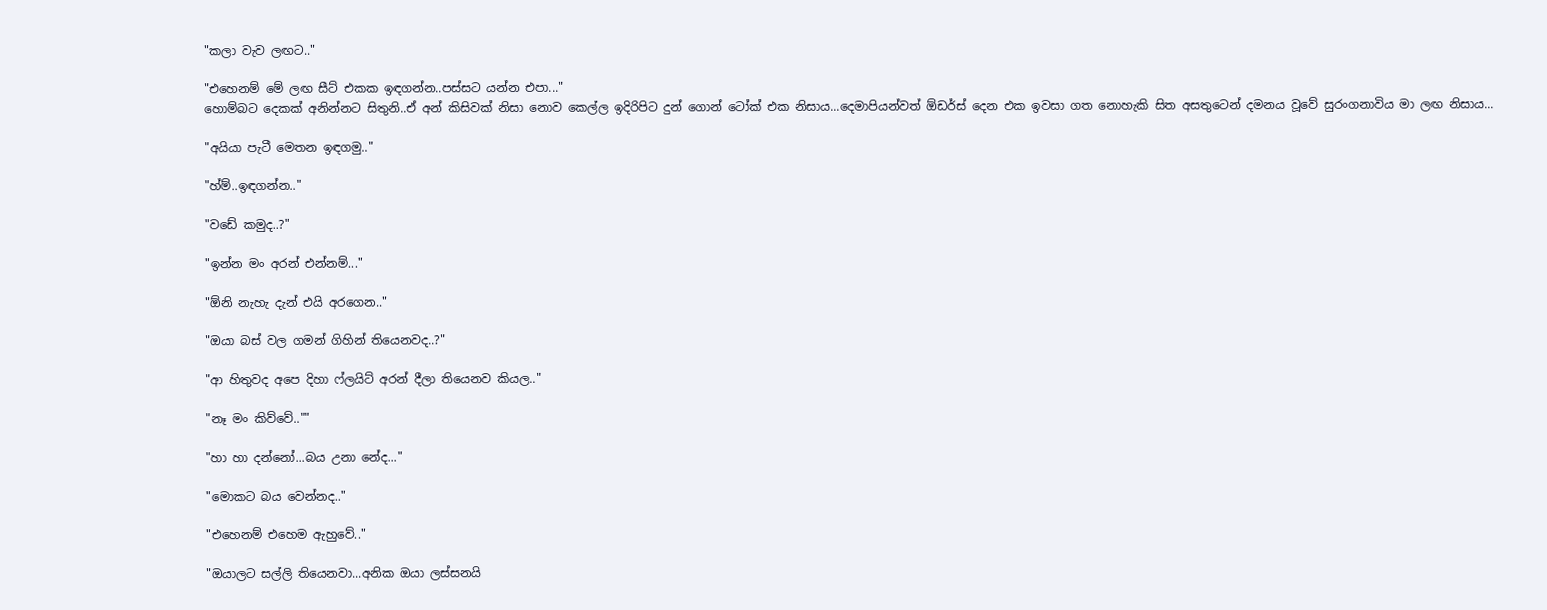"කලා වැව ලඟට.."

"එහෙනම් මේ ලඟ සීට් එකක ඉඳගන්න..පස්සට යන්න එපා..."
හොම්බට දෙකක් අනින්නට සිතුනි..ඒ අන් කිසිවක් නිසා නොව කෙල්ල ඉදිරිපිට දුන් ගොන් ටෝක් එක නිසාය...දෙමාපියන්වත් ඕඩර්ස් දෙන එක ඉවසා ගත නොහැකි සිත අසතුටෙන් දමනය වූවේ සුරංගනාවිය මා ලඟ නිසාය...

"අයියා පැටී මෙතන ඉඳගමු.."

"හ්ම්..ඉඳගන්න.."

"වඩේ කමුද..?"

"ඉන්න මං අරන් එන්නම්..."

"ඕනි නැහැ දැන් එයි අරගෙන.."

"ඔයා බස් වල ගමන් ගිහින් තියෙනවද..?"

"ආ හිතුවද අපෙ දිහා ෆ්ලයිට් අරන් දීලා තියෙනව කියල.."

"නෑ මං කිව්වේ..""

"හා හා දන්නෝ...බය උනා නේද..."

"මොකට බය වෙන්නද.."

"එහෙනම් එහෙම ඇහුවේ.."

"ඔයාලට සල්ලි තියෙනවා...අනික ඔයා ලස්සනයි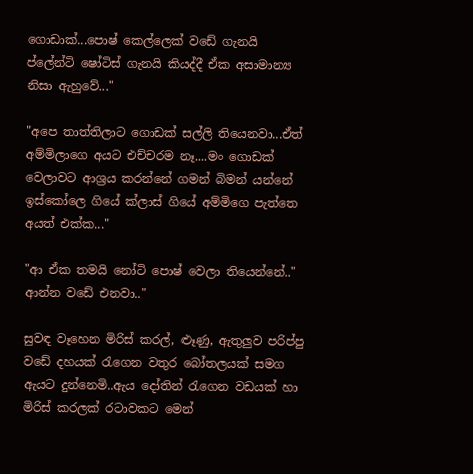ගොඩාක්...පොෂ් කෙල්ලෙක් වඩේ ගැනයි ප්ලේන්ටි ෂෝටිස් ගැනයි කියද්දී ඒක අසාමාන්‍ය නිසා ඇහුවේ..."

"අපෙ තාත්‍තිලාට ගොඩක් සල්ලි තියෙනවා...ඒත් අම්මිලාගෙ අයට එච්චරම නෑ....මං ගොඩක් වෙලාවට ආශ්‍රය කරන්නේ ගමන් බිමන් යන්නේ ඉස්කෝලෙ ගියේ ක්ලාස් ගියේ අම්මිගෙ පැත්තෙ අයත් එක්ක..."

"ආ ඒක තමයි නෝටි පොෂ් වෙලා තියෙන්නේ.." ආන්න වඩේ එනවා.."

සුවඳ වෑහෙන මිරිස් කරල්, ළූණු, ඇතුලුව පරිප්පු වඩේ දහයක් රැගෙන වතුර බෝතලයක් සමග ඇයට දුන්නෙමි..ඇය දෝතින් රැගෙන වඩයක් හා මිරිස් කරලක් රටාවකට මෙන්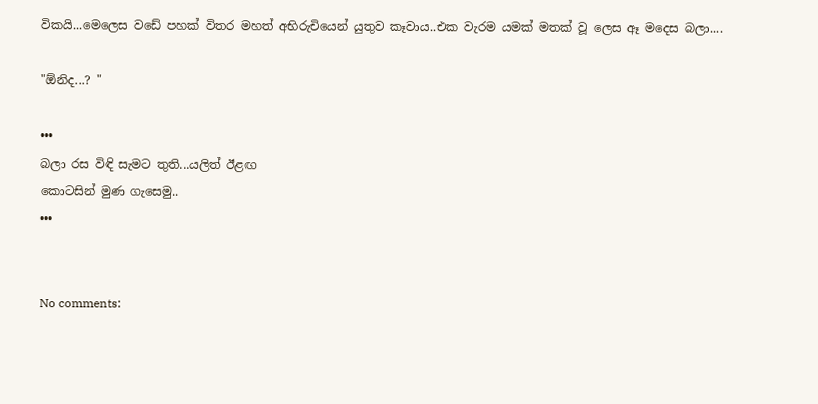විකයි...මෙලෙස වඩේ පහක් විතර මහත් අභිරුචියෙන් යුතුව කෑවාය..එක වැරම යමක් මතක් වූ ලෙස ඈ මදෙස බලා....

"ඕනිද...? "

•••
බලා රස විඳි සැමට තුති...යලිත් ඊළඟ
කොටසින් මුණ ගැසෙමු..
•••


No comments: